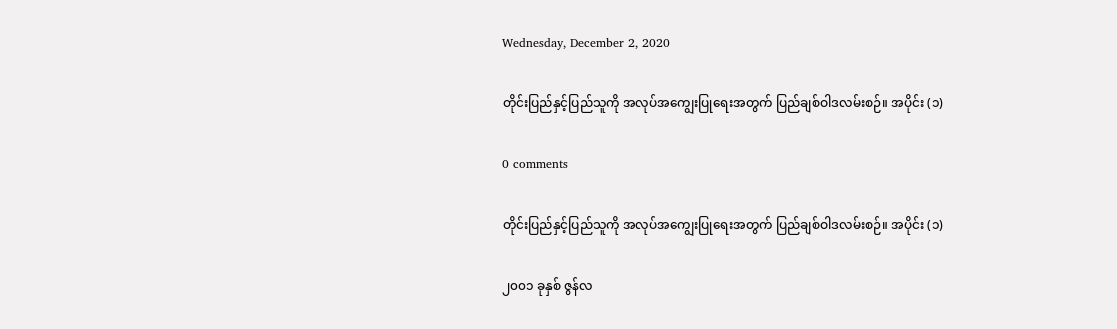Wednesday, December 2, 2020

တိုင်းပြည်နှင့်ပြည်သူကို အလုပ်အကျွေးပြုရေးအတွက် ပြည်ချစ်ဝါဒလမ်းစဉ်။ အပိုင်း (၁)

0 comments

တိုင်းပြည်နှင့်ပြည်သူကို အလုပ်အကျွေးပြုရေးအတွက် ပြည်ချစ်ဝါဒလမ်းစဉ်။ အပိုင်း (၁)

၂၀၀၁ ခုနှစ် ဇွန်လ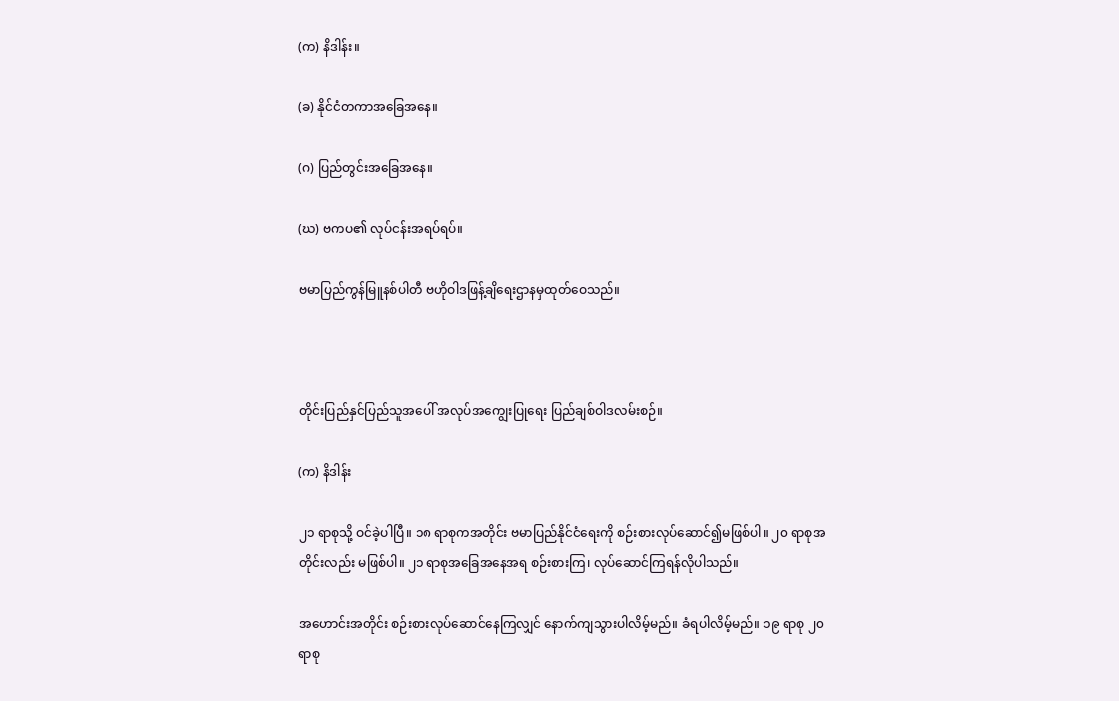(က) နိဒါန်း။

(ခ) နိုင်ငံတကာအခြေအနေ။

(ဂ) ပြည်တွင်းအခြေအနေ။

(ဃ) ဗကပ၏ လုပ်ငန်းအရပ်ရပ်။

ဗမာပြည်ကွန်မြူနစ်ပါတီ ဗဟိုဝါဒဖြန့်ချိရေးဌာနမှထုတ်ဝေသည်။



တိုင်းပြည်နှင်ပြည်သူအပေါ် အလုပ်အကျွေးပြုရေး ပြည်ချစ်ဝါဒလမ်းစဉ်။

(က) နိဒါန်း

၂၁ ရာစုသို့ ဝင်ခဲ့ပါပြီ။ ၁၈ ရာစုကအတိုင်း ဗမာပြည်နိုင်ငံရေးကို စဉ်းစားလုပ်ဆောင်၍မဖြစ်ပါ။ ၂၀ ရာစုအတိုင်းလည်း မဖြစ်ပါ။ ၂၁ ရာစုအခြေအနေအရ စဉ်းစားကြ၊ လုပ်ဆောင်ကြရန်လိုပါသည်။

အဟောင်းအတိုင်း စဉ်းစားလုပ်ဆောင်နေကြလျှင် နောက်ကျသွားပါလိမ့်မည်။ ခံရပါလိမ့်မည်။ ၁၉ ရာစု ၂၀ ရာစု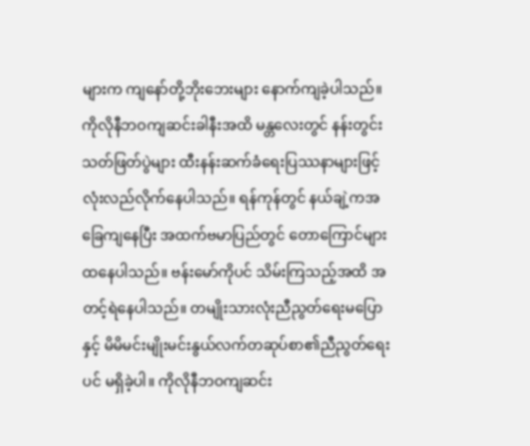များက ကျနော်တို့ဘိုးဘေးများ နောက်ကျခဲ့ပါသည်။ ကိုလိုနီဘဝကျဆင်းခါနီးအထိ မန္တလေးတွင် နန်းတွင်းသတ်ဖြတ်ပွဲများ ထီးနန်းဆက်ခံရေးပြဿနာများဖြင့် လုံးလည်လိုက်နေပါသည်။ ရန်ကုန်တွင် နယ်ချဲ့ကအခြေကျနေပြီး အထက်ဗမာပြည်တွင် တောကြောင်များထနေပါသည်။ ဗန်းမော်ကိုပင် သိမ်းကြသည့်အထိ အတင့်ရဲနေပါသည်။ တမျိုးသားလုံးညီညွတ်ရေးမပြောနှင့် မိမိမင်းမျိုးမင်းနွယ်လက်တဆုပ်စာ၏ညီညွတ်ရေးပင် မရှိခဲ့ပါ။ ကိုလိုနီဘဝကျဆင်း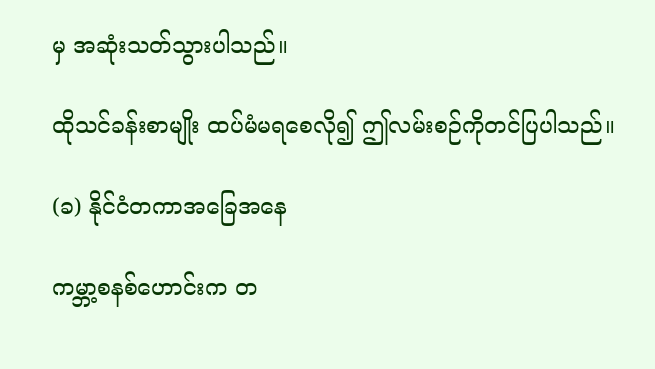မှ အဆုံးသတ်သွားပါသည်။

ထိုသင်ခန်းစာမျိုး ထပ်မံမရစေလို၍ ဤလမ်းစဉ်ကိုတင်ပြပါသည်။

(ခ) နိုင်ငံတကာအခြေအနေ

ကမ္ဘာ့စနစ်ဟောင်းက တ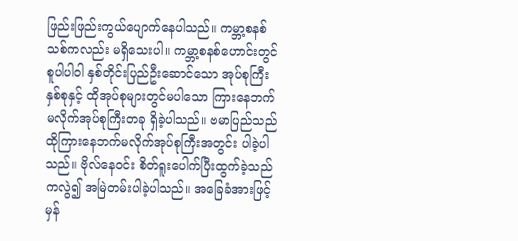ဖြည်းဖြည်းကွယ်ပျောက်နေပါသည်။ ကမ္ဘာ့စနစ်သစ်ကလည်း မရှိသေးပါ။ ကမ္ဘာ့စနစ်ဟောင်းတွင် စူပါပါဝါ နှစ်တိုင်းပြည်ဦးဆောင်သော အုပ်စုကြီးနှစ်စုနှင့် ထိုအုပ်စုများတွင်မပါသော ကြားနေဘက်မလိုက်အုပ်စုကြီးတခု ရှိခဲ့ပါသည်။ ဗမာပြည်သည် ထိုကြားနေဘက်မလိုက်အုပ်စုကြီးအတွင်း ပါခဲ့ပါသည်။ ဗိုလ်နေဝင်း စိတ်ရူးပေါက်ပြီးထွက်ခဲ့သည်ကလွဲ၍ အမြဲတမ်းပါခဲ့ပါသည်။ အခြေခံအားဖြင့် မှန်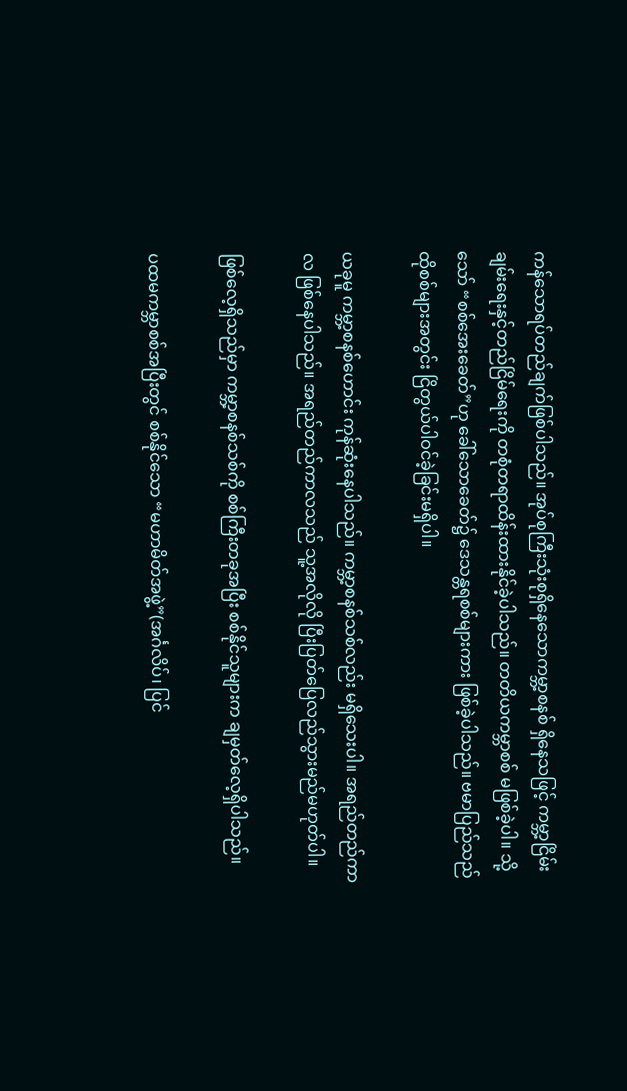ကန်သောရပ်တည်ချက်ဖြစ်ပါသည်။ အုပ်စုကြီးသုံးစုရှိနေသောကမ္ဘာ့စနစ် ရှိနေသဖြင့် ကမ္ဘာ့ငြိမ်းချမ်းရေးနှင့်တည်ငြိမ်ရေးကို တစုံတရာထိန်းထားနိုင်ခဲ့ပါသည်။ တတိယကမ္ဘာစစ် မဖြစ်ခဲ့ပါ။ သို့သော် “စစ်အေးခေတ်”ဟု ခေါ်သောခေတ်၌ ဒေသန္တရစစ်များကား ဖြစ်ခဲ့ပါသည်။ ဗမာပြည်သည် ထိုစစ်များအတွင်း ငြိတွယ်ပါဝင်ခဲ့ခြင်းမရှိပါ။

ယခုမူ ကမ္ဘာ့စနစ်ဟောင်း ကုန်ဆုံးနေပါသည်။ ကမ္ဘာ့စနစ်သစ်လည်း မရှိသေးပါ။ အရည်တည်ကာလ ဖြစ်နေပါသည်။ အရည်တည်ကာလသည် သူ့အလိုလို ပြီးပြတ်ပြေလည်သွားမည်မဟုတ်ပါ။

ဖြစ်လေ့ရှိသည်မှာ ကမ္ဘာ့စနစ်သစ်ကို စစ်ကြီးတခုအပြီး စစ်နိုင်သူများက ချမှတ်လေ့ရှိပါသည်။

ပထမကမ္ဘာစစ်အပြီးတွင် စစ်နိုင်သော “မဟာမိတ်အဖွဲ့”(အင်္ဂလိပ်၊ ပြင်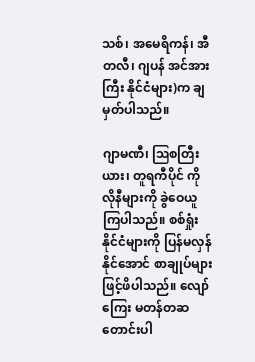သစ်၊ အမေရိကန်၊ အီတလီ၊ ဂျပန် အင်အားကြီး နိုင်ငံများ)က ချမှတ်ပါသည်။

ဂျာမဏီ၊ ဩစတြီးယား၊ တူရကီပိုင် ကိုလိုနီများကို ခွဲဝေယူကြပါသည်။ စစ်ရှုံးနိုင်ငံများကို ပြန်မလှန်နိုင်အောင် စာချုပ်များဖြင့်ဖိပါသည်။ လျော်ကြေး မတန်တဆတောင်းပါ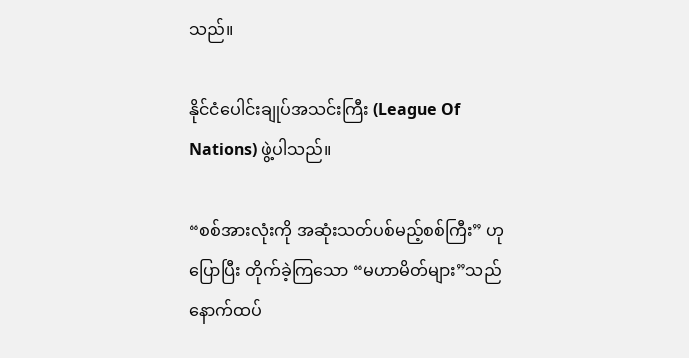သည်။

နိုင်ငံပေါင်းချုပ်အသင်းကြီး (League Of Nations) ဖွဲ့ပါသည်။

“စစ်အားလုံးကို အဆုံးသတ်ပစ်မည့်စစ်ကြီး” ဟုပြောပြီး တိုက်ခဲ့ကြသော “မဟာမိတ်များ”သည် နောက်ထပ်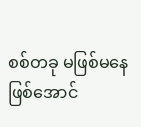စစ်တခု မဖြစ်မနေဖြစ်အောင်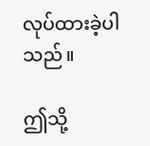လုပ်ထားခဲ့ပါသည်။

ဤသို့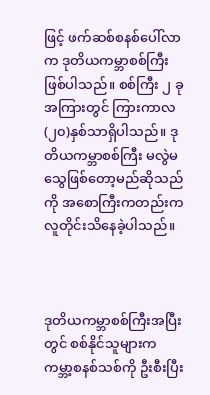ဖြင့် ဖက်ဆစ်စနစ်ပေါ်လာက ဒုတိယကမ္ဘာစစ်ကြီးဖြစ်ပါသည်။ စစ်ကြီး ၂ ခုအကြားတွင် ကြားကာလ (၂၀)နှစ်သာရှိပါသည်။ ဒုတိယကမ္ဘာစစ်ကြီး မလွဲမသွေဖြစ်တော့မည်ဆိုသည်ကို အစောကြီးကတည်းက လူတိုင်းသိနေခဲ့ပါသည်။



ဒုတိယကမ္ဘာစစ်ကြီးအပြီးတွင် စစ်နိုင်သူများက ကမ္ဘာ့စနစ်သစ်ကို ဦးစီးပြီး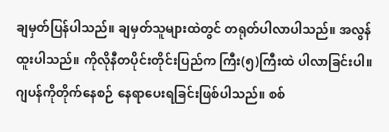ချမှတ်ပြန်ပါသည်။ ချမှတ်သူများထဲတွင် တရုတ်ပါလာပါသည်။ အလွန်ထူးပါသည်။ ကိုလိုနီတပိုင်းတိုင်းပြည်က ကြီး(၅)ကြီးထဲ ပါလာခြင်းပါ။ ဂျပန်ကိုတိုက်နေစဉ် နေရာပေးရခြင်းဖြစ်ပါသည်။ စစ်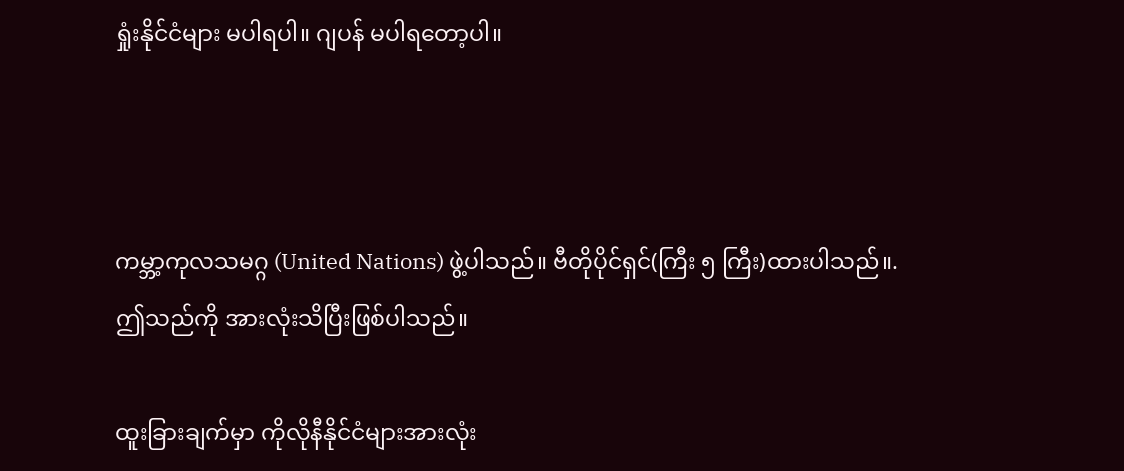ရှုံးနိုင်ငံများ မပါရပါ။ ဂျပန် မပါရတော့ပါ။



ကမ္ဘာ့ကုလသမဂ္ဂ (United Nations) ဖွဲ့ပါသည်။ ဗီတိုပိုင်ရှင်(ကြီး ၅ ကြီး)ထားပါသည်။. ဤသည်ကို အားလုံးသိပြီးဖြစ်ပါသည်။

ထူးခြားချက်မှာ ကိုလိုနီနိုင်ငံများအားလုံး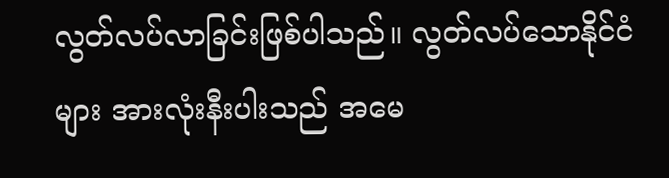လွတ်လပ်လာခြင်းဖြစ်ပါသည်။ လွတ်လပ်သောနိုင်ငံများ အားလုံးနီးပါးသည် အမေ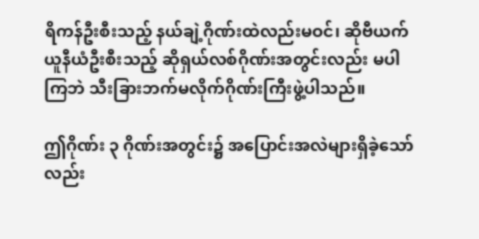ရိကန်ဦးစီးသည့် နယ်ချဲ့ဂိုဏ်းထဲလည်းမဝင်၊ ဆိုဗီယက်ယူနီယံဦးစီးသည့် ဆိုရှယ်လစ်ဂိုဏ်းအတွင်းလည်း မပါကြဘဲ သီးခြားဘက်မလိုက်ဂိုဏ်းကြီးဖွဲ့ပါသည်။

ဤဂိုဏ်း ၃ ဂိုဏ်းအတွင်း၌ အပြောင်းအလဲများရှိခဲ့သော်လည်း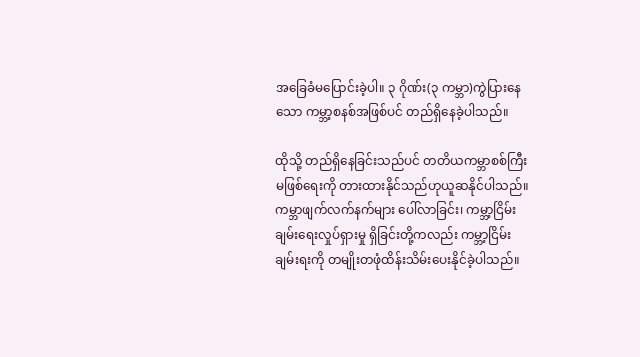အခြေခံမပြောင်းခဲ့ပါ။ ၃ ဂိုဏ်း(၃ ကမ္ဘာ)ကွဲပြားနေသော ကမ္ဘာ့စနစ်အဖြစ်ပင် တည်ရှိနေခဲ့ပါသည်။

ထိုသို့ တည်ရှိနေခြင်းသည်ပင် တတိယကမ္ဘာစစ်ကြီးမဖြစ်ရေးကို တားထားနိုင်သည်ဟုယူဆနိုင်ပါသည်။ ကမ္ဘာဖျက်လက်နက်များ ပေါ်လာခြင်း၊ ကမ္ဘာ့ငြိမ်းချမ်းရေးလှုပ်ရှားမှု ရှိခြင်းတို့ကလည်း ကမ္ဘာ့ငြိမ်းချမ်းရးကို တမျိုးတဖုံထိန်းသိမ်းပေးနိုင်ခဲ့ပါသည်။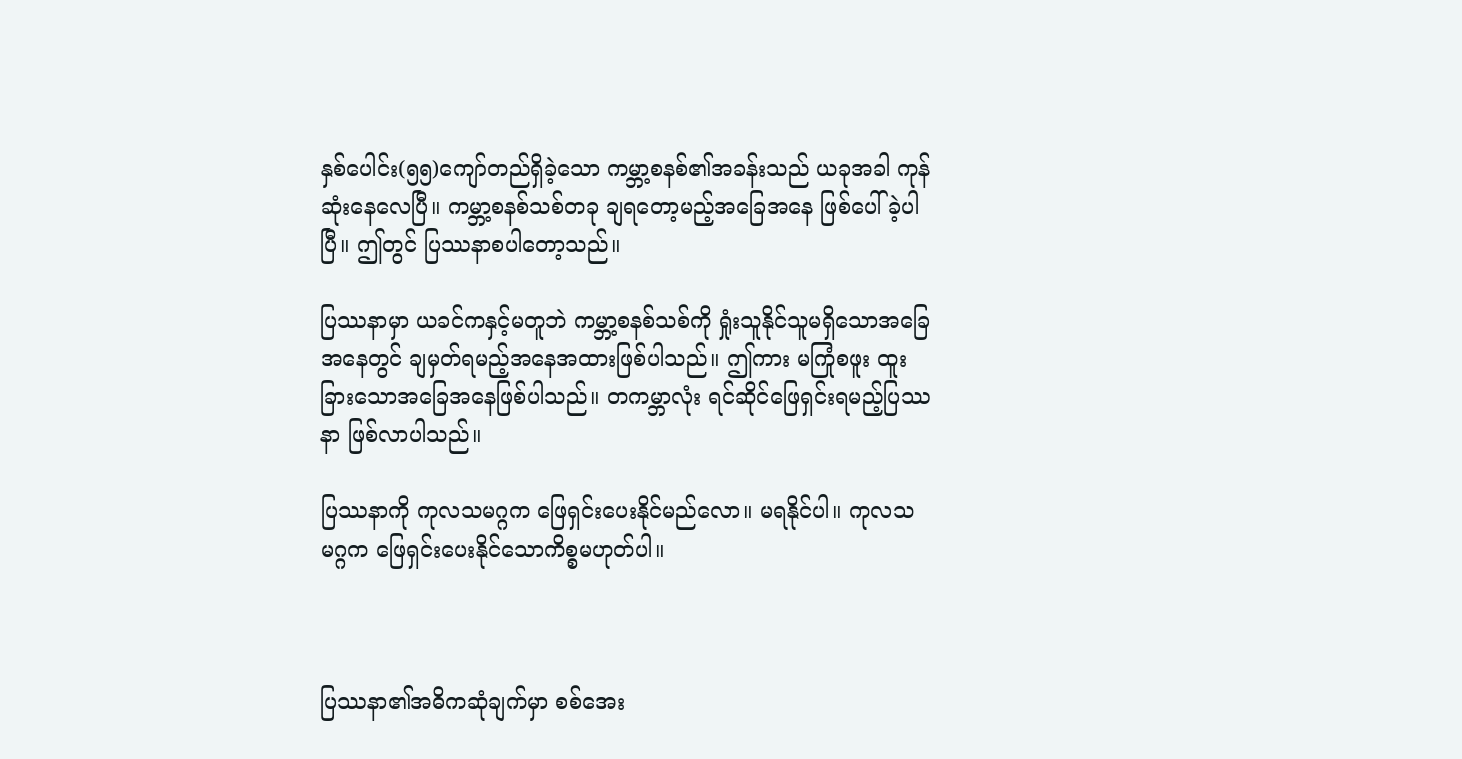နှစ်ပေါင်း(၅၅)ကျော်တည်ရှိခဲ့သော ကမ္ဘာ့စနစ်၏အခန်းသည် ယခုအခါ ကုန်ဆုံးနေလေပြီ။ ကမ္ဘာ့စနစ်သစ်တခု ချရတော့မည့်အခြေအနေ ဖြစ်ပေါ်ခဲ့ပါပြီ။ ဤတွင် ပြဿနာစပါတော့သည်။

ပြဿနာမှာ ယခင်ကနှင့်မတူဘဲ ကမ္ဘာ့စနစ်သစ်ကို ရှုံးသူနိုင်သူမရှိသောအခြေအနေတွင် ချမှတ်ရမည့်အနေအထားဖြစ်ပါသည်။ ဤကား မကြုံစဖူး ထူးခြားသောအခြေအနေဖြစ်ပါသည်။ တကမ္ဘာလုံး ရင်ဆိုင်ဖြေရှင်းရမည့်ပြဿနာ ဖြစ်လာပါသည်။

ပြဿနာကို ကုလသမဂ္ဂက ဖြေရှင်းပေးနိုင်မည်လော။ မရနိုင်ပါ။ ကုလသမဂ္ဂက ဖြေရှင်းပေးနိုင်သောကိစ္စမဟုတ်ပါ။



ပြဿနာ၏အဓိကဆုံချက်မှာ စစ်အေး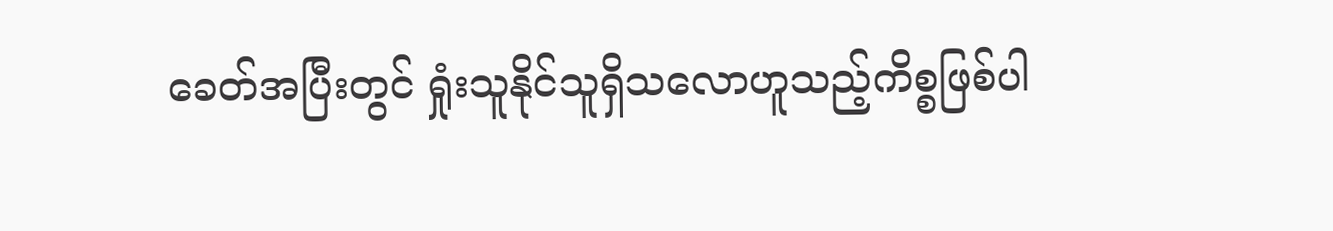ခေတ်အပြီးတွင် ရှုံးသူနိုင်သူရှိသလောဟူသည့်ကိစ္စဖြစ်ပါ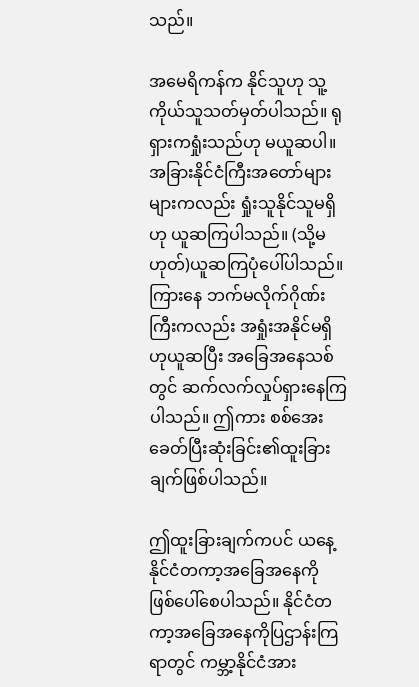သည်။

အမေရိကန်က နိုင်သူဟု သူ့ကိုယ်သူသတ်မှတ်ပါသည်။ ရုရှားကရှုံးသည်ဟု မယူဆပါ။ အခြားနိုင်ငံကြီးအတော်များများကလည်း ရှုံးသူနိုင်သူမရှိဟု ယူဆကြပါသည်။ (သို့မဟုတ်)ယူဆကြပုံပေါ်ပါသည်။ ကြားနေ ဘက်မလိုက်ဂိုဏ်းကြီးကလည်း အရှုံးအနိုင်မရှိဟုယူဆပြီး အခြေအနေသစ်တွင် ဆက်လက်လှုပ်ရှားနေကြပါသည်။ ဤကား စစ်အေးခေတ်ပြီးဆုံးခြင်း၏ထူးခြားချက်ဖြစ်ပါသည်။

ဤထူးခြားချက်ကပင် ယနေ့ နိုင်ငံတကာ့အခြေအနေကို ဖြစ်ပေါ်စေပါသည်။ နိုင်ငံတကာ့အခြေအနေကိုပြဌာန်းကြရာတွင် ကမ္ဘာ့နိုင်ငံအား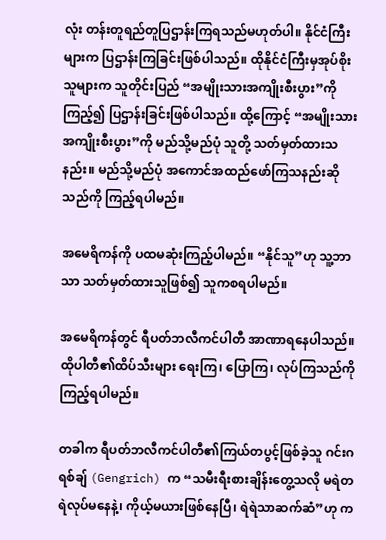လုံး တန်းတူရည်တူပြဌာန်းကြရသည်မဟုတ်ပါ။ နိုင်ငံကြီးများက ပြဌာန်းကြခြင်းဖြစ်ပါသည်။ ထိုနိုင်ငံကြီးမှအုပ်စိုးသူများက သူတိုင်းပြည် “အမျိုးသားအကျိုးစီးပွား”ကို ကြည့်၍ ပြဌာန်းခြင်းဖြစ်ပါသည်။ ထို့ကြောင့် “အမျိုးသားအကျိုးစီးပွား”ကို မည်သို့မည်ပုံ သူတို့ သတ်မှတ်ထားသနည်း။ မည်သို့မည်ပုံ အကောင်အထည်ဖော်ကြသနည်းဆိုသည်ကို ကြည့်ရပါမည်။

အမေရိကန်ကို ပထမဆုံးကြည့်ပါမည်။ “နိုင်သူ”ဟု သူ့ဘာသာ သတ်မှတ်ထားသူဖြစ်၍ သူကစရပါမည်။

အမေရိကန်တွင် ရီပတ်ဘလီကင်ပါတီ အာဏာရနေပါသည်။ ထိုပါတီ၏ထိပ်သီးများ ရေးကြ၊ ပြောကြ၊ လုပ်ကြသည်ကိုကြည့်ရပါမည်။

တခါက ရီပတ်ဘလီကင်ပါတီ၏ကြယ်တပွင့်ဖြစ်ခဲ့သူ ဂင်းဂရစ်ချ် (Gengrich) က “သမီးရီးစားချိန်းတွေ့သလို မရဲတရဲလုပ်မနေနဲ့၊ ကိုယ့်မယားဖြစ်နေပြီ၊ ရဲရဲသာဆက်ဆံ”ဟု က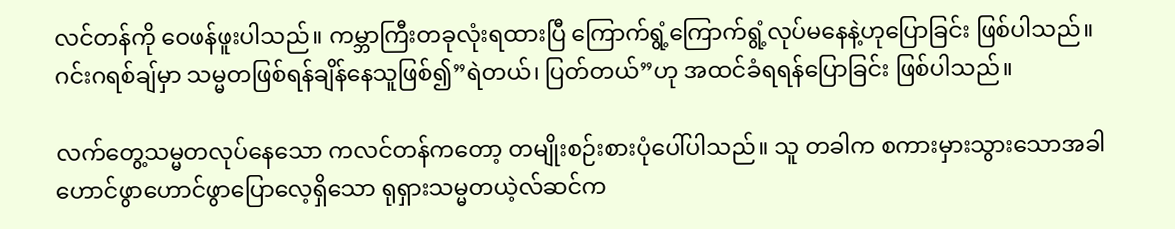လင်တန်ကို ဝေဖန်ဖူးပါသည်။ ကမ္ဘာကြီးတခုလုံးရထားပြီ ကြောက်ရွံ့ကြောက်ရွံ့လုပ်မနေနဲ့ဟုပြောခြင်း ဖြစ်ပါသည်။ ဂင်းဂရစ်ချ်မှာ သမ္မတဖြစ်ရန်ချိန်နေသူဖြစ်၍”ရဲတယ်၊ ပြတ်တယ်”ဟု အထင်ခံရရန်ပြောခြင်း ဖြစ်ပါသည်။

လက်တွေ့သမ္မတလုပ်နေသော ကလင်တန်ကတော့ တမျိုးစဉ်းစားပုံပေါ်ပါသည်။ သူ တခါက စကားမှားသွားသောအခါ ဟောင်ဖွာဟောင်ဖွာပြောလေ့ရှိသော ရုရှားသမ္မတယဲ့လ်ဆင်က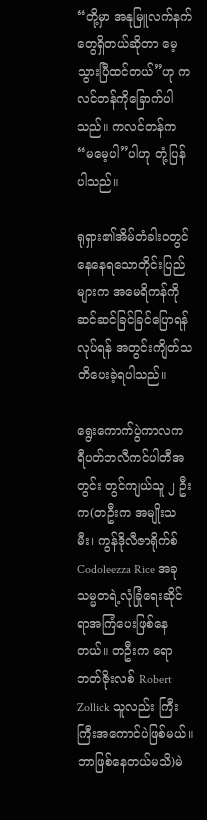“တို့မှာ အနုမြူလက်နက်တွေရှိတယ်ဆိုတာ မေ့သွားပြီထင်တယ်”ဟု ကလင်တန်ကိုခြောက်ပါသည်။ ကလင်တန်က “မမေ့ပါ”ပါဟု တုံ့ပြန်ပါသည်။

ရုရှား၏အိမ်တံခါးဝတွင် နေနေရသောတိုင်းပြည်များက အမေရိကန်ကို ဆင်ဆင်ခြင်ခြင်ပြောရန်လုပ်ရန် အတွင်းကျိတ်သတိပေးခဲ့ရပါသည်။

ရွေးကောက်ပွဲကာလက ရီပတ်ဘလီကင်ပါတီအတွင်း တွင်ကျယ်သူ ၂ ဦးက(တဦးက အမျိုးသမီး၊ ကွန်ဒိုလီဇာရိုက်စ် Codoleezza Rice အခု သမ္မတရဲ့လုံခြုံရေးဆိုင်ရာအကြံပေးဖြစ်နေတယ်။ တဦးက ရောဘတ်ဇိုးလစ် Robert Zollick သူလည်း ကြီးကြီးအကောင်ပဲဖြစ်မယ်။ ဘာဖြစ်နေတယ်မသိ)မဲ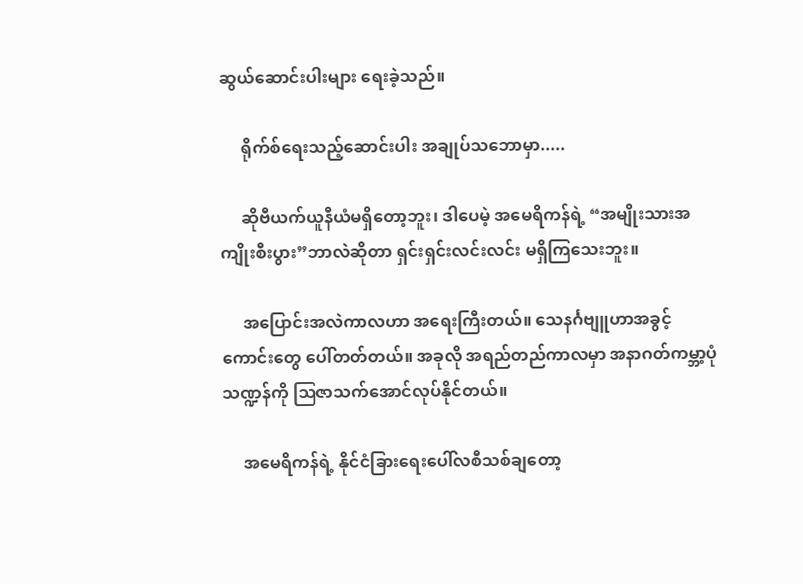ဆွယ်ဆောင်းပါးများ ရေးခဲ့သည်။

     ရိုက်စ်ရေးသည့်ဆောင်းပါး အချုပ်သဘောမှာ.....

     ဆိုဗီယက်ယူနီယံမရှိတော့ဘူး၊ ဒါပေမဲ့ အမေရိကန်ရဲ့ “အမျိုးသားအကျိုးစီးပွား”ဘာလဲဆိုတာ ရှင်းရှင်းလင်းလင်း မရှိကြသေးဘူး။

     အပြောင်းအလဲကာလဟာ အရေးကြီးတယ်။ သေနင်္ဂဗျူဟာအခွင့်ကောင်းတွေ ပေါ်တတ်တယ်။ အခုလို အရည်တည်ကာလမှာ အနာဂတ်ကမ္ဘာ့ပုံသဏ္ဍန်ကို ဩဇာသက်အောင်လုပ်နိုင်တယ်။

     အမေရိကန်ရဲ့ နိုင်ငံခြားရေးပေါ်လစီသစ်ချတော့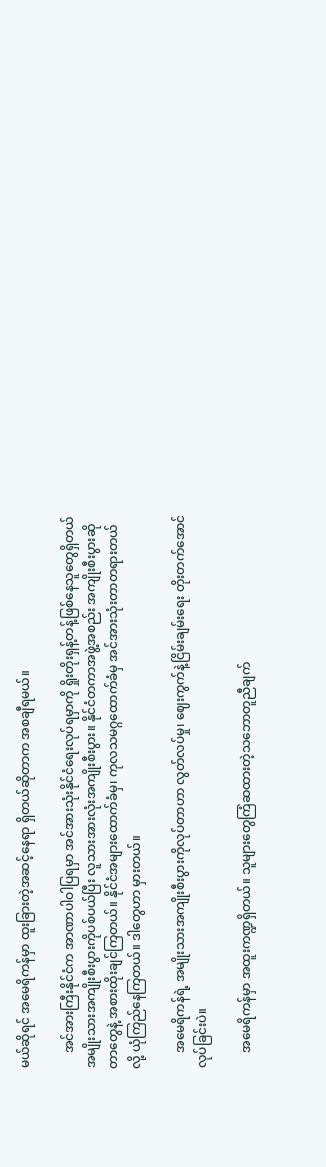မယ်ဆိုရင် အမေရိကန်မှာ ထူးခြားတဲ့အဆင့်နေရာ ရှိတယ်ဆိုတာက အစချီရမယ်။

     အင်အားကြီးနိုင်ငံက အာဏာပါဝါပြရမှာ အင်အားသုံးနိုင်ငံရေးလုပ်ရမှာကို ရှိုးတိုးရှန့်တန့်ဖြစ်နေသူတွေရှိတယ် အမျိုးသားအကျိုးစီးပွားကိုပစ်ပယ်ပြီး လူသားအားလုံးအကျိုးစီးပွား။ နိုင်ငံတကာအဖွဲ့အစည်း အကျိုးစီးပွားဆိုတာတွေနဲ့ အစားထိုးချင်ကြတယ်။ နိုင်ငံအများထောက်ခံမှ၊ ကုလသမဂ္ဂထောက်ခံမှ အင်အားသုံးတာတရားတယ်လို့ ယုံကြည်နေကြတယ်။ ဒါတွေဟာ မှားတယ်။

     အမေရိကန်ရဲ့ အမျိုးသားအကျိုးစီးပွားကိုလုပ်တာဟာ လွတ်လပ်မှု၊ ဈေးကွက်နဲ့ငြိမ်းချမ်းရေး တိုးတက်အောင်လုပ်ခြင်းပဲ။

     အမေရိကန်မှာ အထူးကဏ္ဍရှိတယ်။ သူများတွေကြံဆထားတဲ့သဘောတူညီချက်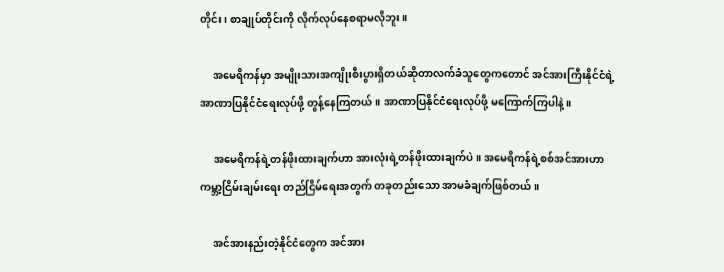တိုင်း၊ စာချုပ်တိုင်းကို လိုက်လုပ်နေစရာမလိုဘူး။

     အမေရိကန်မှာ အမျိုးသားအကျိုးစီးပွားရှိတယ်ဆိုတာလက်ခံသူတွေကတောင် အင်အားကြီးနိုင်ငံရဲ့ အာဏာပြနိုင်ငံရေးလုပ်ဖို့ တွန့်နေကြတယ်။ အာဏာပြနိုင်ငံရေးလုပ်ဖို့ မကြောက်ကြပါနဲ့။

     အမေရိကန်ရဲ့တန်ဖိုးထားချက်ဟာ အားလုံးရဲ့တန်ဖိုးထားချက်ပဲ။ အမေရိကန်ရဲ့စစ်အင်အားဟာ ကမ္ဘာ့ငြိမ်းချမ်းရေး တည်ငြိမ်ရေးအတွက် တခုတည်းသော အာမခံချက်ဖြစ်တယ်။

     အင်အားနည်းတဲ့နိုင်ငံတွေက အင်အား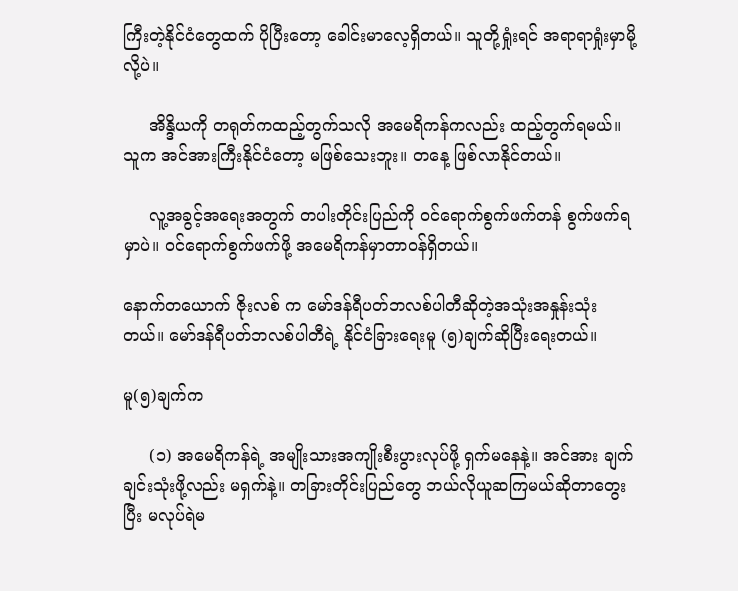ကြီးတဲ့နိုင်ငံတွေထက် ပိုပြီးတော့ ခေါင်းမာလေ့ရှိတယ်။ သူတို့ရှုံးရင် အရာရာရှုံးမှာမို့လို့ပဲ။

     အိန္ဒိယကို တရုတ်ကထည့်တွက်သလို အမေရိကန်ကလည်း ထည့်တွက်ရမယ်။ သူက အင်အားကြီးနိုင်ငံတော့ မဖြစ်သေးဘူး။ တနေ့ ဖြစ်လာနိုင်တယ်။

     လူ့အခွင့်အရေးအတွက် တပါးတိုင်းပြည်ကို ဝင်ရောက်စွက်ဖက်တန် စွက်ဖက်ရမှာပဲ။ ဝင်ရောက်စွက်ဖက်ဖို့ အမေရိကန်မှာတာဝန်ရှိတယ်။

နောက်တယောက် ဇိုးလစ် က မော်ဒန်ရီပတ်ဘလစ်ပါတီဆိုတဲ့အသုံးအနှုန်းသုံးတယ်။ မော်ဒန်ရီပတ်ဘလစ်ပါတီရဲ့ နိုင်ငံခြားရေးမူ (၅)ချက်ဆိုပြီးရေးတယ်။

မူ(၅)ချက်က

     (၁) အမေရိကန်ရဲ့ အမျိုးသားအကျိုးစီးပွားလုပ်ဖို့ ရှက်မနေနဲ့။ အင်အား ချက်ချင်းသုံးဖို့လည်း မရှက်နဲ့။ တခြားတိုင်းပြည်တွေ ဘယ်လိုယူဆကြမယ်ဆိုတာတွေးပြီး မလုပ်ရဲမ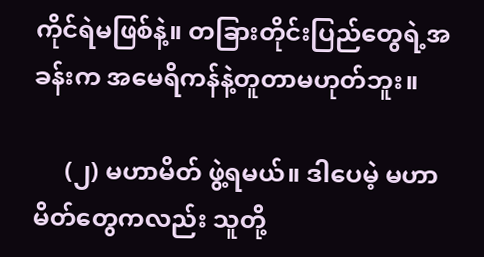ကိုင်ရဲမဖြစ်နဲ့။ တခြားတိုင်းပြည်တွေရဲ့အခန်းက အမေရိကန်နဲ့တူတာမဟုတ်ဘူး။

     (၂) မဟာမိတ် ဖွဲ့ရမယ်။ ဒါပေမဲ့ မဟာမိတ်တွေကလည်း သူတို့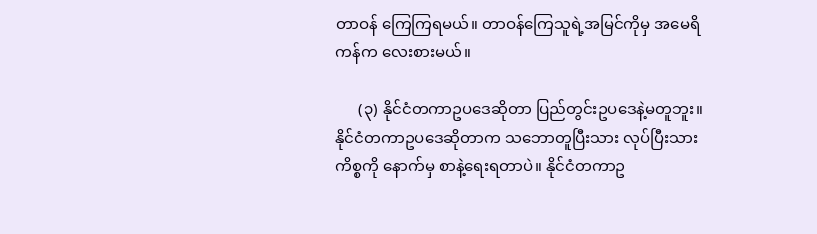တာဝန် ကြေကြရမယ်။ တာဝန်ကြေသူရဲ့အမြင်ကိုမှ အမေရိကန်က လေးစားမယ်။

      (၃) နိုင်ငံတကာဥပဒေဆိုတာ ပြည်တွင်းဥပဒေနဲ့မတူဘူး။ နိုင်ငံတကာဥပဒေဆိုတာက သဘောတူပြီးသား လုပ်ပြီးသားကိစ္စကို နောက်မှ စာနဲ့ရေးရတာပဲ။ နိုင်ငံတကာဥ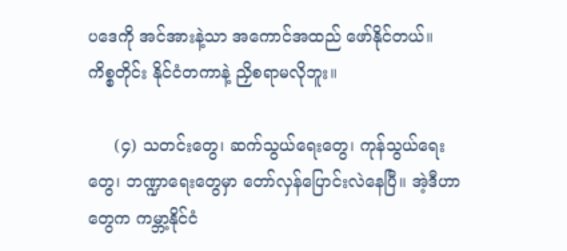ပဒေကို အင်အားနဲ့သာ အကောင်အထည် ဖော်နိုင်တယ်။ ကိစ္စတိုင်း နိုင်ငံတကာနဲ့ ညှိစရာမလိုဘူး။

     (၄) သတင်းတွေ၊ ဆက်သွယ်ရေးတွေ၊ ကုန်သွယ်ရေးတွေ၊ ဘဏ္ဍာရေးတွေမှာ တော်လှန်ပြောင်းလဲနေပြီ။ အဲ့ဒီဟာတွေက ကမ္ဘာ့နိုင်ငံ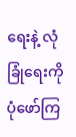ရေးနဲ့ လုံခြုံရေးကို ပုံဖော်ကြ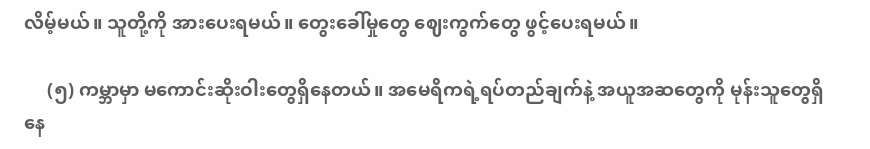လိမ့်မယ်။ သူတို့ကို အားပေးရမယ်။ တွေးခေါ်မှုတွေ ဈေးကွက်တွေ ဖွင့်ပေးရမယ်။

     (၅) ကမ္ဘာမှာ မကောင်းဆိုးဝါးတွေရှိနေတယ်။ အမေရိကရဲ့ရပ်တည်ချက်နဲ့ အယူအဆတွေကို မုန်းသူတွေရှိနေ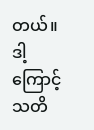တယ်။ ဒါ့ကြောင့် သတိ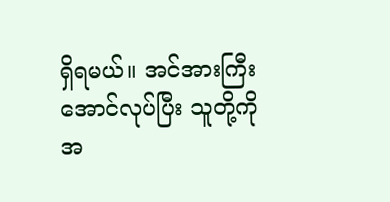ရှိရမယ်။ အင်အားကြီးအောင်လုပ်ပြီး သူတို့ကို အ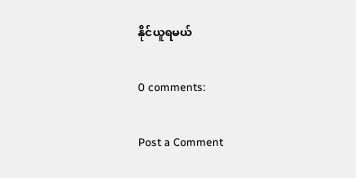နိုင်ယူရမယ်

0 comments:

Post a Comment